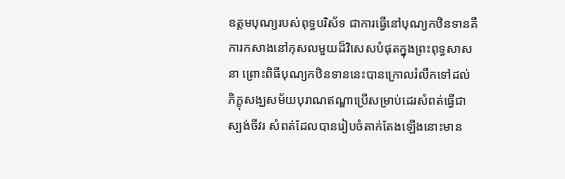ឧត្ដមបុណ្យរបស់ពុទ្ធបរិស័ទ ជាការធ្វើនៅបុណ្យកឋិនទានគឺការកសាងនៅកុសលមួយដ៏វិសេសបំផុតក្នុងព្រះពុទ្ធសាសនា ព្រោះពិធីបុណ្យកឋិនទាននេះបានក្រោលរំលឹកទៅដល់ភិក្ខុសង្ឃសម័យបុរាណឥណ្ឌាប្រើសម្រាប់ដេរសំពត់ធ្វើជាស្បង់ចីវរ សំពត់ដែលបានរៀបចំតាក់តែងឡើងនោះមាន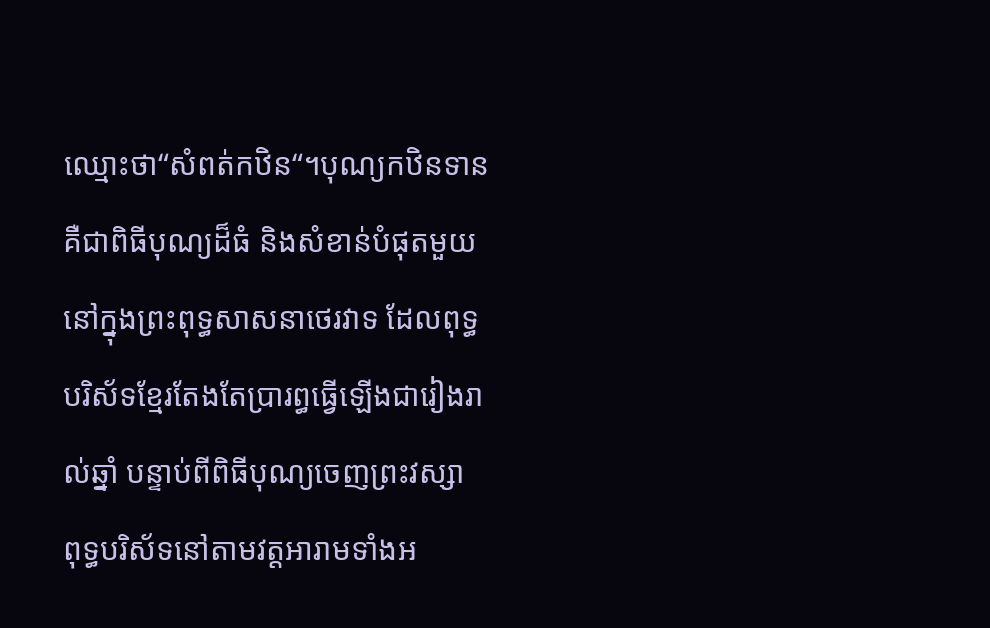ឈ្មោះថា“សំពត់កឋិន“។បុណ្យកឋិនទាន គឺជាពិធីបុណ្យដ៏ធំ និងសំខាន់បំផុតមួយនៅក្នុងព្រះពុទ្ធសាសនាថេរវាទ ដែលពុទ្ធបរិស័ទខ្មែរតែងតែប្រារព្ធធ្វើឡើងជារៀងរាល់ឆ្នាំ បន្ទាប់ពីពិធីបុណ្យចេញព្រះវស្សា ពុទ្ធបរិស័ទនៅតាមវត្តអារាមទាំងអ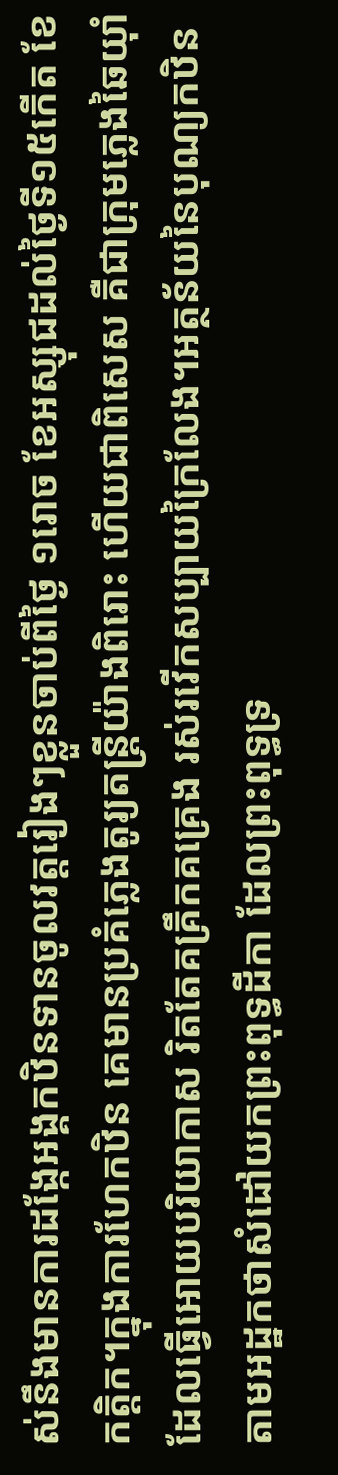ស់នឹងមានការដង្កែអង្គកឋិនទានចូលវត្តរៀងៗខ្លួនចាប់ពីថ្ងៃ ១រោច ខែអស្សុជដល់ថ្ងៃទី១៥កើត ខែកត្តិក។ក្នុងការហែកឋិន គេមានប្រគំភ្លេងតូរ្យតន្ដ្រីយ៉ាងពិរោះ ហើយជាពិសេស គឺជាក្រុមភ្លេងឆៃយ៉ាំ ដែលធ្វើអោយបរិយាកាស រិតតែគគ្រឹកគគ្រេង រស់រវើកសប្បាយក្រៃលែង។អត្ថន័យនៃបុណ្យកឋិន តាមអដ្ឋកថាសំដៅយកព្រះពុទ្ធដីកា ដែលព្រះពុទ្ធទ្រ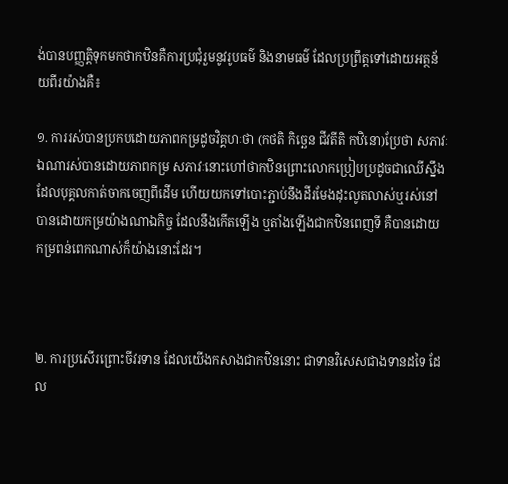ង់បានបញ្ញត្តិទុកមកថាកឋិនគឺការប្រជុំរួមនូវរូបធម៌ និងនាមធម៌ ដែលប្រព្រឹត្តទៅដោយអត្ថន័យពីរយ៉ាងគឺ៖

១. ការរស់បានប្រកបដោយភាពកម្រដូចវិគ្គហៈថា (កថតិ កិច្ឆេន ជីវតីតិ កឋិនោ)ប្រែថា សភាវៈឯណារស់បានដោយភាពកម្រ សភាវៈនោះហៅថាកឋិនព្រោះលោកប្រៀបប្រដូចជាឈើស្នឹង ដែលបុគ្គលកាត់ចាកចេញពីដើម ហើយយកទៅបោះភ្ជាប់នឹងដីរមែងដុះលូតលាស់ឬរស់នៅបានដោយកម្រយ៉ាងណាឯកិច្ច ដែលនឹងកើតឡើង ឬតាំងឡើងជាកឋិនពេញទី គឺបានដោយកម្រពន់ពេកណាស់ក៏យ៉ាងនោះដែរ។



២. ការប្រសើរព្រោះចីវរទាន ដែលយើងកសាងជាកឋិននោះ ជាទានវិសេសជាងទានដទៃ ដែល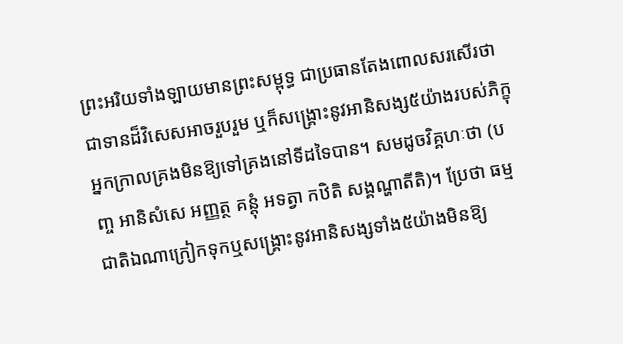ព្រះអរិយទាំងឡាយមានព្រះសម្ពុទ្ធ ជាប្រធានតែងពោលសរសើរថាជាទានដ៏វិសេសអាចរួបរួម ឬក៏សង្គ្រោះនូវអានិសង្ស៥យ៉ាងរបស់ភិក្ខុអ្នកក្រាលគ្រងមិនឱ្យទៅគ្រងនៅទីដទៃបាន។ សមដូចវិគ្គហៈថា (បញ្ច អានិសំសេ អញ្ញត្ថ គន្តុំ អទត្វា កឋិតិ សង្គណ្ហាតីតិ)។ ប្រែថា ធម្មជាតិឯណាក្រៀកទុកឬសង្គ្រោះនូវអានិសង្សទាំង៥យ៉ាងមិនឱ្យ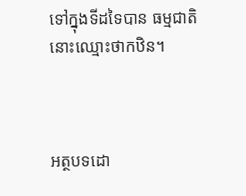ទៅក្នុងទីដទៃបាន ធម្មជាតិនោះឈ្មោះថាកឋិន។



អត្ថបទដោ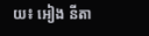យ៖ អៀង នីតា